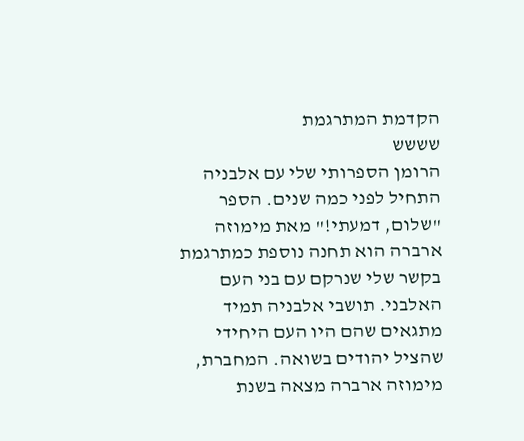הקדמת המתרגמת
שששש
הרומן הספרותי שלי עם אלבניה התחיל לפני כמה שנים. הספר "שלום, דמעתי!" מאת מימוזה ארברה הוא תחנה נוספת כמתרגמת בקשר שלי שנרקם עם בני העם האלבני. תושבי אלבניה תמיד מתגאים שהם היו העם היחידי שהציל יהודים בשואה. המחברת, מימוזה ארברה מצאה בשנת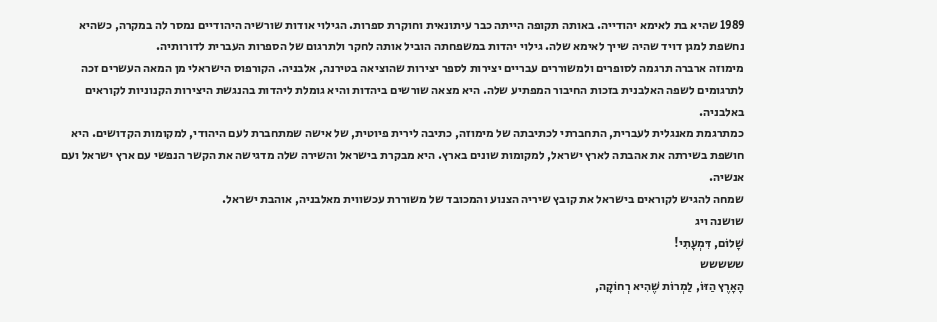1989 שהיא בת לאימא יהודייה. באותה תקופה הייתה כבר עיתונאית וחוקרת ספרות. הגילוי אודות שורשיה היהודיים נמסר לה במקרה, כשהיא נחשפת למגן דויד שהיה שייך לאימא שלה. גילוי יהדות במשפחתה הוביל אותה לחקר ולתרגום של הספרות העברית לדורותיה.
מימוזה ארברה תרגמה לסופרים ולמשוררים עבריים יצירות לספר יצירות שהוציאה בטירנה, אלבניה. הקורפוס הישראלי מן המאה העשרים זכה לתרגומים לשפה האלבנית בזכות החיבור המפתיע שלה. היא מצאה שורשים ביהדות והיא גומלת ליהדות בהנגשת היצירות הקנוניות לקוראים באלבניה.
כמתרגמת מאנגלית לעברית, התחברתי לכתיבתה של מימוזה, כתיבה לירית פיוטית, של אישה שמתחברת לעם היהודי, למקומות הקדושים. היא חושפת בשירתה את אהבתה לארץ ישראל, למקומות שונים בארץ. היא מבקרת בישראל והשירה שלה מדגישה את הקשר הנפשי עם ארץ ישראל ועם אנשיה.
שמחה להגיש לקוראים בישראל את קובץ שיריה הצנוע והמכובד של משוררת עכשווית מאלבניה, אוהבת ישראל.
שושנה ויג
שָׁלוֹם, דִּמְעָתִי!
ששששש
הָאָרֶץ הַזּוֹ, לַמְרוֹת שֶׁהִיא רְחוֹקָה,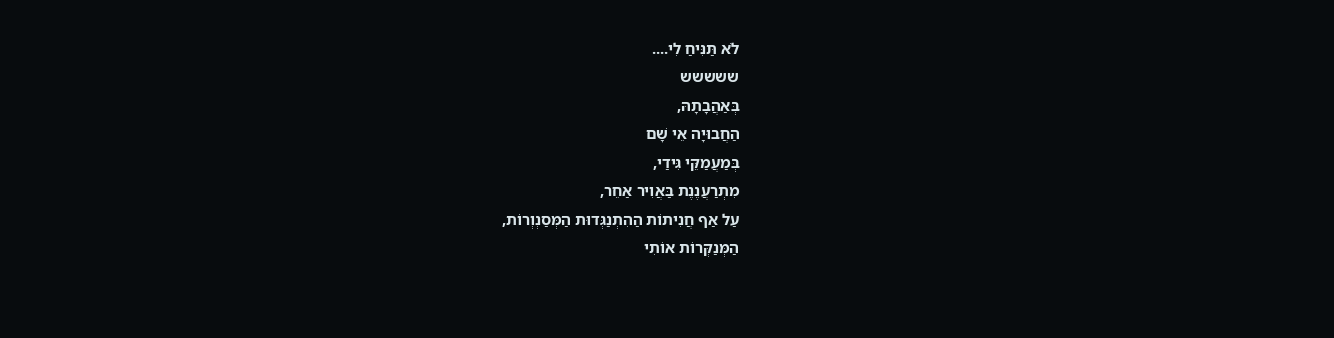לֹא תַּנִּיחַ לִי....
ששששש
בְּאַהֲבָתָהּ,
הַחֲבוּיָה אֵי שָׁם
בְּמַעֲמַקֵּי גִּידַי,
מִתְרַעֲנֶנֶת בַּאֲוִיר אַחֵר,
עַל אַף חֲנִיתוֹת הַהִתְנַגְּדוּת הַמְּסַנְוְרוֹת,
הַמְּנַקְּרוֹת אוֹתִי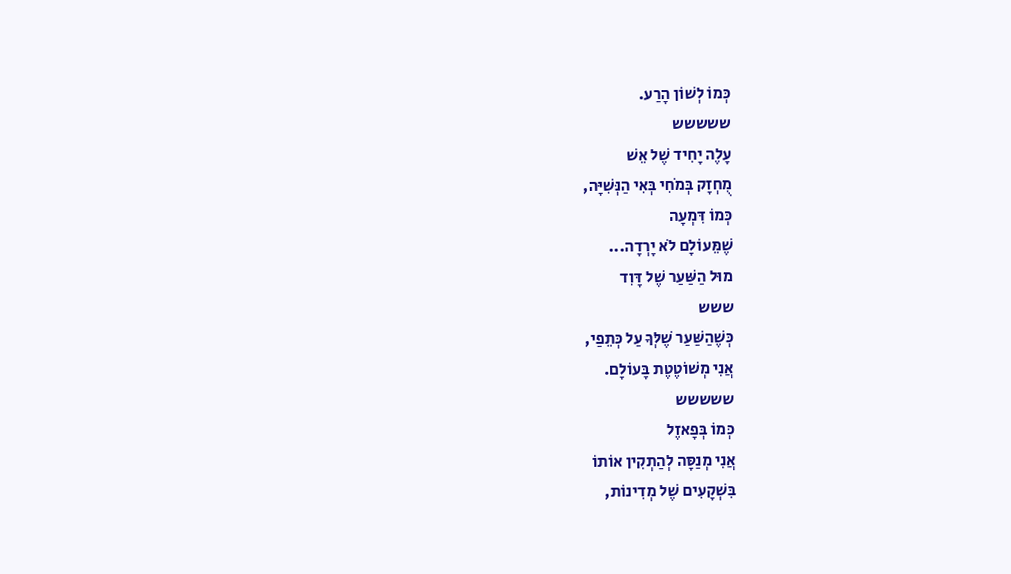כְּמוֹ לְשׁוֹן הָרַע.
ששששש
עָלֶה יָחִיד שֶׁל אֵשׁ
מֻחְזָק בְּמֹחִי בְּאִי הַנְּשִׁיָּה,
כְּמוֹ דִּמְעָה
שֶׁמֵּעוֹלָם לֹא יָרְדָה...
מוּל הַשַּׁעַר שֶׁל דָּוִד
ששש
כְּשֶׁהַשַּׁעַר שֶׁלְּךָ עַל כְּתֵפַי,
אֲנִי מְשׁוֹטֶטֶת בָּעוֹלָם.
ששששש
כְּמוֹ בְּפָאזֶל
אֲנִי מְנַסָּה לְהַתְקִין אוֹתוֹ
בִּשְׁקָעִים שֶׁל מְדִינוֹת,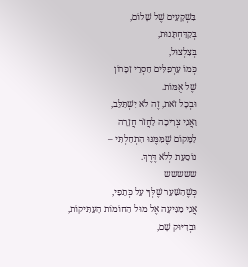בִּשְׁקָעִים שֶׁל שָׁלוֹם,
בְּקַדַּחְתָּנוּת,
בְּצִלְצוּל,
כְּמוֹ עַרְפִלִּים חַסְרֵי זִכָּרוֹן
שֶׁל אֻמּוֹת.
וּבְכָל זֹאת, זֶה לֹא יִשְׁתַּלֵּב,
וַאֲנִי צְרִיכָה לַחֲזֹר חֲזָרָה
לַמָּקוֹם שֶׁמִּמֶּנּוּ הִתְחַלְתִּי –
נוֹסַעַת לְלֹא דֶּרֶךְ.
ששששש
כְּשֶׁהַשַּׁעַר שֶׁלְּךָ עַל כְּתֵפַי,
אֲנִי מַגִּיעָה אֶל מוּל הַחוֹמוֹת הָעַתִּיקוֹת,
וּבְדִיּוּק שָׁם,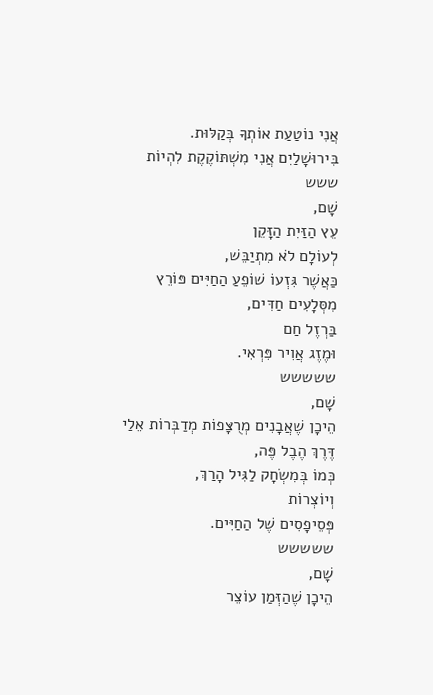אֲנִי נוֹטַעַת אוֹתְךָ בְּקַלּוּת.
בִּירוּשָׁלַיִם אֲנִי מִשְׁתּוֹקֶקֶת לִהְיוֹת
ששש
שָׁם,
עֵץ הַזַּיִת הַזָּקֵן
לְעוֹלָם לֹא מִתְיַבֵּשׁ,
כַּאֲשֶׁר גִּזְעוֹ שׁוֹפֵעַ הַחַיִּים פּוֹרֵץ
מִסְּלָעִים חַדִּים,
בַּרְזֶל חַם
וּמֶזֶג אֲוִיר פִּרְאִי.
ששששש
שָׁם,
הֵיכָן שֶׁאֲבָנִים מְרֻצָּפוֹת מְדַבְּרוֹת אֵלַי
דֶּרֶךְ הֶבֶל פֶּה,
כְּמוֹ בְּמִשְׂחָק לַגִּיל הָרַךְ,
וְיוֹצְרוֹת
פְּסֵיפָסִים שֶׁל הַחַיִּים.
ששששש
שָׁם,
הֵיכָן שֶׁהַזְּמַן עוֹצֵר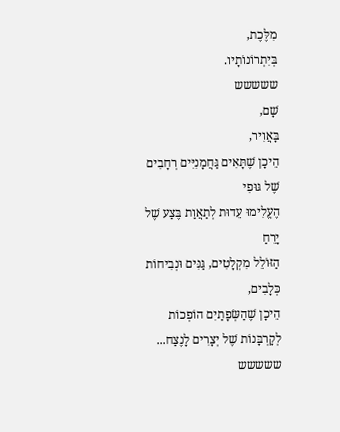מִלֶּכֶת,
בְּיִתְרוֹנוֹתָיו.
ששששש
שָׁם,
בָּאֲוִיר,
הֵיכָן שֶׁתָּאִים גַּחֲמָנִיִּים רְחָבִים
שֶׁל גּוּפִי
הֶעֱלִימוּ עֵדוּת לְתַאֲוַת בֶּצַע שֶׁל יָרֵחַ
הַזּוֹלֵל מִקְלָטִים, גַּנִּים וּנְבִיחוֹת כְּלָבִים,
הֵיכָן שֶׁהַשְּׂפָתַיִם הוֹפְכוֹת לְקָרְבָּנוֹת שֶׁל יְצָרִים לָנֶצַח...
ששששש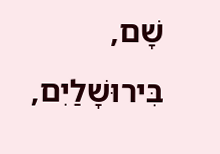שָׁם,
בִּירוּשָׁלַיִם,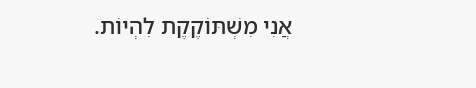אֲנִי מִשְׁתּוֹקֶקֶת לִהְיוֹת.